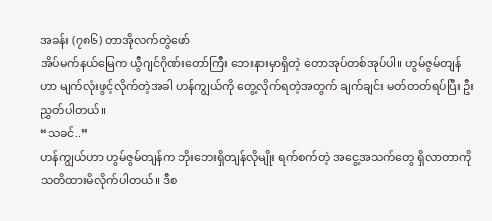အခန်း (၇၈၆) တာအိုလက်တွဲဖော်
အိပ်မက်နယ်မြေက ယွီဂျင်ဂိုဏ်းတော်ကြီး ဘေးနားမှာရှိတဲ့ တောအုပ်တစ်အုပ်ပါ။ ဟွမ်ဇွမ်တျန်ဟာ မျက်လုံးဖွင့်လိုက်တဲ့အခါ ဟန်ကျွယ်ကို တွေ့လိုက်ရတဲ့အတွက် ချက်ချင်း မတ်တတ်ရပ်ပြီး ဦးညွှတ်ပါတယ်။
“သခင်..”
ဟန်ကျွယ်ဟာ ဟွမ်ဇွမ်တျန်က ဘိုးဘေးရှိတျန်လိုမျိုး ရက်စက်တဲ့ အငွေ့အသက်တွေ ရှိလာတာကို သတိထားမိလိုက်ပါတယ်။ ဒီစ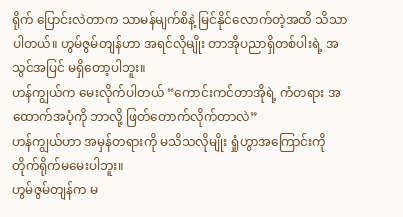ရိုက် ပြောင်းလဲတာက သာမန်မျက်စိနဲ့ မြင်နိုင်လောက်တဲ့အထိ သိသာပါတယ်။ ဟွမ်ဇွမ်တျန်ဟာ အရင်လိုမျိုး တာအိုပညာရှိတစ်ပါးရဲ့ အသွင်အပြင် မရှိတော့ပါဘူး။
ဟန်ကျွယ်က မေးလိုက်ပါတယ် “ကောင်းကင်တာအိုရဲ့ ကံတရား အထောက်အပံ့ကို ဘာလို့ ဖြတ်တောက်လိုက်တာလဲ”
ဟန်ကျွယ်ဟာ အမှန်တရားကို မသိသလိုမျိုး ရှုံဟွာအကြောင်းကို တိုက်ရိုက်မမေးပါဘူး။
ဟွမ်ဇွမ်တျန်က မ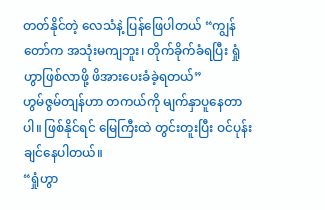တတ်နိုင်တဲ့ လေသံနဲ့ ပြန်ဖြေပါတယ် “ကျွန်တော်က အသုံးမကျဘူး၊ တိုက်ခိုက်ခံရပြီး ရှုံဟွာဖြစ်လာဖို့ ဖိအားပေးခံခဲ့ရတယ်”
ဟွမ်ဇွမ်တျန်ဟာ တကယ်ကို မျက်နှာပူနေတာပါ။ ဖြစ်နိုင်ရင် မြေကြီးထဲ တွင်းတူးပြီး ဝင်ပုန်းချင်နေပါတယ်။
“ရှုံဟွာ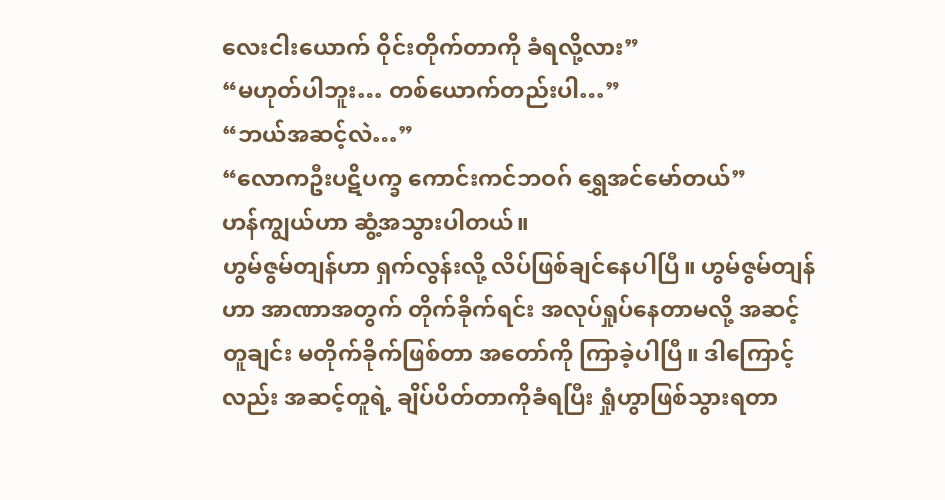လေးငါးယောက် ဝိုင်းတိုက်တာကို ခံရလို့လား”
“မဟုတ်ပါဘူး… တစ်ယောက်တည်းပါ…”
“ဘယ်အဆင့်လဲ…”
“လောကဦးပဋိပက္ခ ကောင်းကင်ဘဝဂ် ရွှေအင်မော်တယ်”
ဟန်ကျွယ်ဟာ ဆွံ့အသွားပါတယ်။
ဟွမ်ဇွမ်တျန်ဟာ ရှက်လွန်းလို့ လိပ်ဖြစ်ချင်နေပါပြီ။ ဟွမ်ဇွမ်တျန်ဟာ အာဏာအတွက် တိုက်ခိုက်ရင်း အလုပ်ရှုပ်နေတာမလို့ အဆင့်တူချင်း မတိုက်ခိုက်ဖြစ်တာ အတော်ကို ကြာခဲ့ပါပြီ။ ဒါကြောင့်လည်း အဆင့်တူရဲ့ ချိပ်ပိတ်တာကိုခံရပြီး ရှုံဟွာဖြစ်သွားရတာ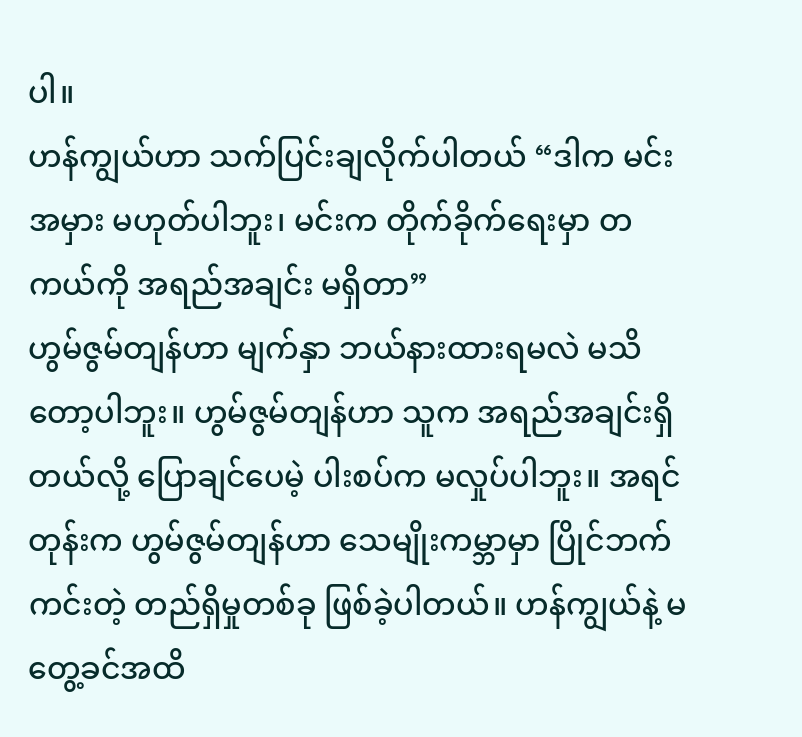ပါ။
ဟန်ကျွယ်ဟာ သက်ပြင်းချလိုက်ပါတယ် “ဒါက မင်းအမှား မဟုတ်ပါဘူး၊ မင်းက တိုက်ခိုက်ရေးမှာ တကယ်ကို အရည်အချင်း မရှိတာ”
ဟွမ်ဇွမ်တျန်ဟာ မျက်နှာ ဘယ်နားထားရမလဲ မသိတော့ပါဘူး။ ဟွမ်ဇွမ်တျန်ဟာ သူက အရည်အချင်းရှိတယ်လို့ ပြောချင်ပေမဲ့ ပါးစပ်က မလှုပ်ပါဘူး။ အရင်တုန်းက ဟွမ်ဇွမ်တျန်ဟာ သေမျိုးကမ္ဘာမှာ ပြိုင်ဘက်ကင်းတဲ့ တည်ရှိမှုတစ်ခု ဖြစ်ခဲ့ပါတယ်။ ဟန်ကျွယ်နဲ့ မတွေ့ခင်အထိ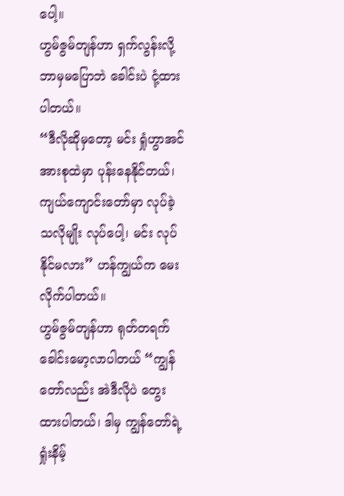ပေါ့။
ဟွမ်ဇွမ်တျန်ဟာ ရှက်လွန်းလို့ ဘာမှမပြောဘဲ ခေါင်းပဲ ငုံ့ထားပါတယ်။
“ဒီလိုဆိုမှတော့ မင်း ရှုံဟွာအင်အားစုထဲမှာ ပုန်းနေနိုင်တယ်၊ ကျယ်ကျောင်းတော်မှာ လုပ်ခဲ့သလိုမျိုး လုပ်ပေါ့၊ မင်း လုပ်နိုင်မလား” ဟန်ကျွယ်က မေးလိုက်ပါတယ်။
ဟွမ်ဇွမ်တျန်ဟာ ရုတ်တရက် ခေါင်းမော့လာပါတယ် “ကျွန်တော်လည်း အဲဒီလိုပဲ တွေးထားပါတယ်၊ ဒါမှ ကျွန်တော်ရဲ့ ရှုံးနိမ့်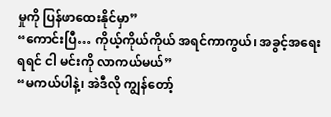မှုကို ပြန်ဖာထေးနိုင်မှာ”
“ကောင်းပြီ… ကိုယ့်ကိုယ်ကိုယ် အရင်ကာကွယ်၊ အခွင့်အရေးရရင် ငါ မင်းကို လာကယ်မယ်”
“မကယ်ပါနဲ့၊ အဲဒီလို ကျွန်တော့်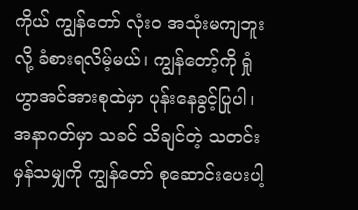ကိုယ် ကျွန်တော် လုံးဝ အသုံးမကျဘူးလို့ ခံစားရလိမ့်မယ်၊ ကျွန်တော့်ကို ရှုံဟွာအင်အားစုထဲမှာ ပုန်းနေခွင့်ပြုပါ၊ အနာဂတ်မှာ သခင် သိချင်တဲ့ သတင်းမှန်သမျှကို ကျွန်တော် စုဆောင်းပေးပါ့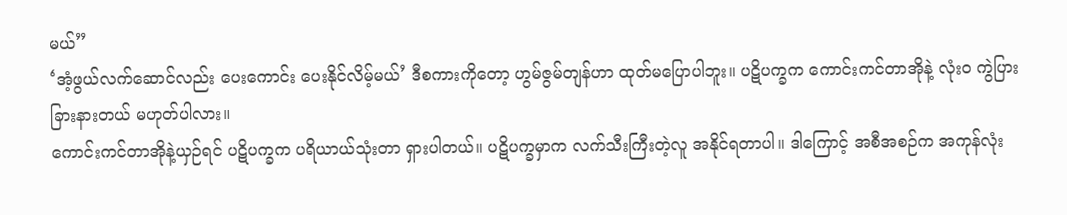မယ်”
‘အံ့ဖွယ်လက်ဆောင်လည်း ပေးကောင်း ပေးနိုင်လိမ့်မယ်’ ဒီစကားကိုတော့ ဟွမ်ဇွမ်တျန်ဟာ ထုတ်မပြောပါဘူး။ ပဋိပက္ခက ကောင်းကင်တာအိုနဲ့ လုံးဝ ကွဲပြားခြားနားတယ် မဟုတ်ပါလား။
ကောင်းကင်တာအိုနဲ့ယှဉ်ရင် ပဋိပက္ခက ပရိယာယ်သုံးတာ ရှားပါတယ်။ ပဋိပက္ခမှာက လက်သီးကြီးတဲ့လူ အနိုင်ရတာပါ။ ဒါကြောင့် အစီအစဉ်က အကုန်လုံး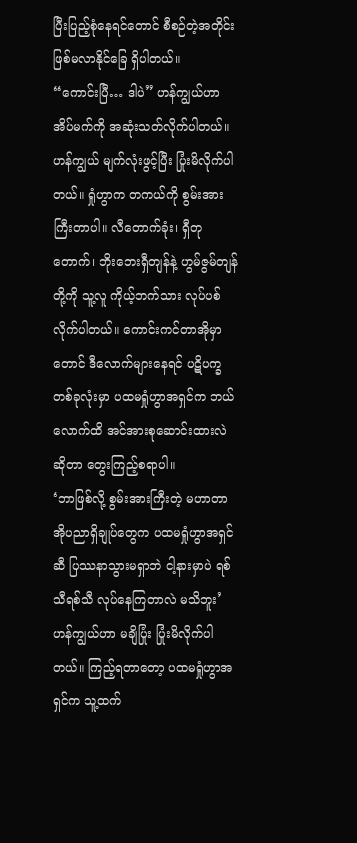ပြီးပြည့်စုံနေရင်တောင် စီစဉ်တဲ့အတိုင်း ဖြစ်မလာနိုင်ခြေ ရှိပါတယ်။
“ကောင်းပြီ… ဒါပဲ” ဟန်ကျွယ်ဟာ အိပ်မက်ကို အဆုံးသတ်လိုက်ပါတယ်။
ဟန်ကျွယ် မျက်လုံးဖွင့်ပြီး ပြုံးမိလိုက်ပါတယ်။ ရှုံဟွာက တကယ်ကို စွမ်းအားကြီးတာပါ။ လီတောက်ခုံး၊ ရှီတုတောက်၊ ဘိုးဘေးရှီတျန်နဲ့ ဟွမ်ဇွမ်တျန်တို့ကို သူ့လူ ကိုယ့်ဘက်သား လုပ်ပစ်လိုက်ပါတယ်။ ကောင်းကင်တာအိုမှာတောင် ဒီလောက်များနေရင် ပဋိပက္ခတစ်ခုလုံးမှာ ပထမရှုံဟွာအရှင်က ဘယ်လောက်ထိ အင်အားစုဆောင်းထားလဲဆိုတာ တွေးကြည့်စရာပါ။
‘ဘာဖြစ်လို့ စွမ်းအားကြီးတဲ့ မဟာတာအိုပညာရှိချုပ်တွေက ပထမရှုံဟွာအရှင်ဆီ ပြဿနာသွားမရှာဘဲ ငါ့နားမှာပဲ ရစ်သီရစ်သီ လုပ်နေကြတာလဲ မသိဘူး’ ဟန်ကျွယ်ဟာ မချိပြုံး ပြုံးမိလိုက်ပါတယ်။ ကြည့်ရတာတော့ ပထမရှုံဟွာအရှင်က သူ့ထက်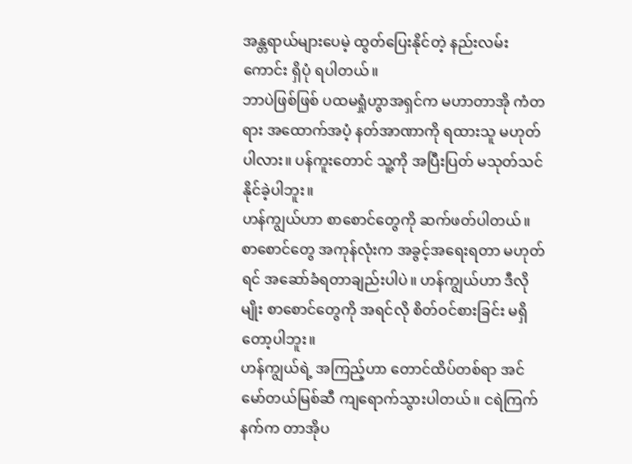အန္တရာယ်များပေမဲ့ ထွတ်ပြေးနိုင်တဲ့ နည်းလမ်းကောင်း ရှိပုံ ရပါတယ်။
ဘာပဲဖြစ်ဖြစ် ပထမရှုံဟွာအရှင်က မဟာတာအို ကံတရား အထောက်အပံ့ နတ်အာဏာကို ရထားသူ မဟုတ်ပါလား။ ပန်ကူးတောင် သူ့ကို အပြီးပြတ် မသုတ်သင်နိုင်ခဲ့ပါဘူး။
ဟန်ကျွယ်ဟာ စာစောင်တွေကို ဆက်ဖတ်ပါတယ်။ စာစောင်တွေ အကုန်လုံးက အခွင့်အရေးရတာ မဟုတ်ရင် အဆော်ခံရတာချည်းပါပဲ။ ဟန်ကျွယ်ဟာ ဒီလိုမျိုး စာစောင်တွေကို အရင်လို စိတ်ဝင်စားခြင်း မရှိတော့ပါဘူး။
ဟန်ကျွယ်ရဲ့ အကြည့်ဟာ တောင်ထိပ်တစ်ရာ အင်မော်တယ်မြစ်ဆီ ကျရောက်သွားပါတယ်။ ငရဲကြက်နက်က တာအိုပ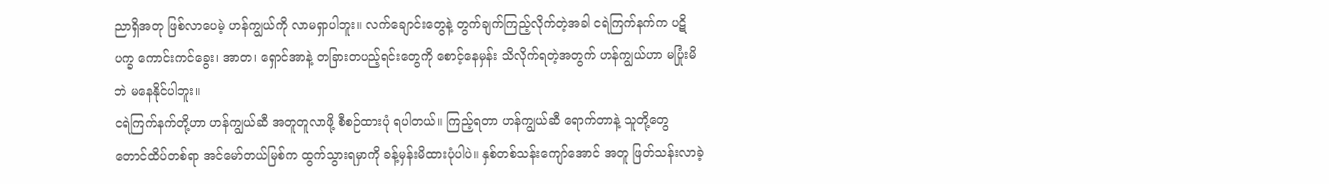ညာရှိအတု ဖြစ်လာပေမဲ့ ဟန်ကျွယ်ကို လာမရှာပါဘူး။ လက်ချောင်းတွေနဲ့ တွက်ချက်ကြည့်လိုက်တဲ့အခါ ငရဲကြက်နက်က ပဋိပက္ခ ကောင်းကင်ခွေး၊ အာတ၊ ရှောင်အာနဲ့ တခြားတပည့်ရင်းတွေကို စောင့်နေမှန်း သိလိုက်ရတဲ့အတွက် ဟန်ကျွယ်ဟာ မပြုံးမိဘဲ မနေနိုင်ပါဘူး။
ငရဲကြက်နက်တို့ဟာ ဟန်ကျွယ်ဆီ အတူတူလာဖို့ စီစဉ်ထားပုံ ရပါတယ်။ ကြည့်ရတာ ဟန်ကျွယ်ဆီ ရောက်တာနဲ့ သူတို့တွေ တောင်ထိပ်တစ်ရာ အင်မော်တယ်မြစ်က ထွက်သွားရမှာကို ခန့်မှန်းမိထားပုံပါပဲ။ နှစ်တစ်သန်းကျော်အောင် အတူ ဖြတ်သန်းလာခဲ့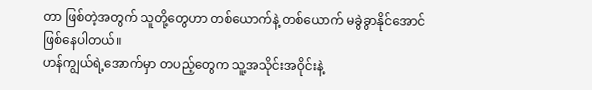တာ ဖြစ်တဲ့အတွက် သူတို့တွေဟာ တစ်ယောက်နဲ့ တစ်ယောက် မခွဲခွာနိုင်အောင် ဖြစ်နေပါတယ်။
ဟန်ကျွယ်ရဲ့အောက်မှာ တပည့်တွေက သူ့အသိုင်းအဝိုင်းနဲ့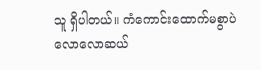သူ ရှိပါတယ်။ ကံကောင်းထောက်မစွာပဲ လောလောဆယ်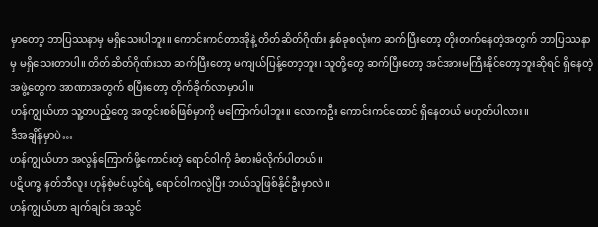မှာတော့ ဘာပြဿနာမှ မရှိသေးပါဘူး။ ကောင်းကင်တာအိုနဲ့ တိတ်ဆိတ်ဂိုဏ်း နှစ်ခုစလုံးက ဆက်ပြီးတော့ တိုးတက်နေတဲ့အတွက် ဘာပြဿနာမှ မရှိသေးတာပါ။ တိတ်ဆိတ်ဂိုဏ်းသာ ဆက်ပြီးတော့ မကျယ်ပြန့်တော့ဘူး၊ သူတို့တွေ ဆက်ပြီးတော့ အင်အားမကြီးနိုင်တော့ဘူးဆိုရင် ရှိနေတဲ့အဖွဲ့တွေက အာဏာအတွက် စပြီးတော့ တိုက်ခိုက်လာမှာပါ။
ဟန်ကျွယ်ဟာ သူ့တပည့်တွေ အတွင်းစစ်ဖြစ်မှာကို မကြောက်ပါဘူး။ လောကဦး ကောင်းကင်ထောင် ရှိနေတယ် မဟုတ်ပါလား။
ဒီအချိန်မှာပဲ…
ဟန်ကျွယ်ဟာ အလွန်ကြောက်ဖို့ကောင်းတဲ့ ရောင်ဝါကို ခံစားမိလိုက်ပါတယ်။
ပဋိပက္ခ နတ်ဘီလူး ဟုန်စဲ့မင်ယွင်ရဲ့ ရောင်ဝါကလွဲပြီး ဘယ်သူဖြစ်နိုင်ဦးမှာလဲ။
ဟန်ကျွယ်ဟာ ချက်ချင်း အသွင်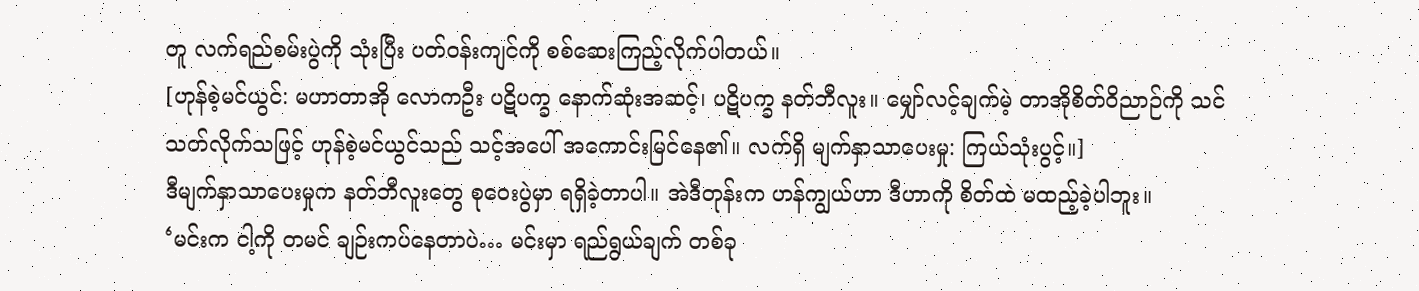တူ လက်ရည်စမ်းပွဲကို သုံးပြီး ပတ်ဝန်းကျင်ကို စစ်ဆေးကြည့်လိုက်ပါတယ်။
[ဟုန်စဲ့မင်ယွင်: မဟာတာအို လောကဦး ပဋိပက္ခ နောက်ဆုံးအဆင့်၊ ပဋိပက္ခ နတ်ဘီလူး။ မျှော်လင့်ချက်မဲ့ တာအိုစိတ်ဝိညာဉ်ကို သင် သတ်လိုက်သဖြင့် ဟုန်စဲ့မင်ယွင်သည် သင့်အပေါ် အကောင်းမြင်နေ၏။ လက်ရှိ မျက်နှာသာပေးမှု: ကြယ်သုံးပွင့်။]
ဒီမျက်နှာသာပေးမှုက နတ်ဘီလူးတွေ စုဝေးပွဲမှာ ရရှိခဲ့တာပါ။ အဲဒီတုန်းက ဟန်ကျွယ်ဟာ ဒီဟာကို စိတ်ထဲ မထည့်ခဲ့ပါဘူး။
‘မင်းက ငါ့ကို တမင် ချဉ်းကပ်နေတာပဲ… မင်းမှာ ရည်ရွယ်ချက် တစ်ခု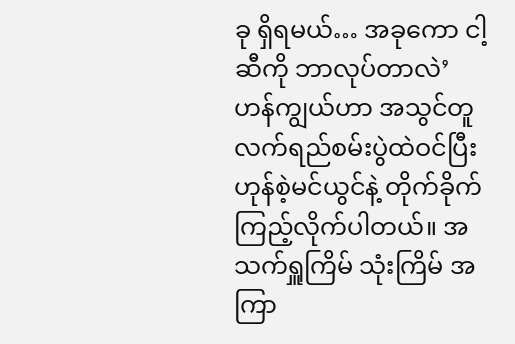ခု ရှိရမယ်… အခုကော ငါ့ဆီကို ဘာလုပ်တာလဲ’
ဟန်ကျွယ်ဟာ အသွင်တူ လက်ရည်စမ်းပွဲထဲဝင်ပြီး ဟုန်စဲ့မင်ယွင်နဲ့ တိုက်ခိုက်ကြည့်လိုက်ပါတယ်။ အသက်ရှူကြိမ် သုံးကြိမ် အကြာ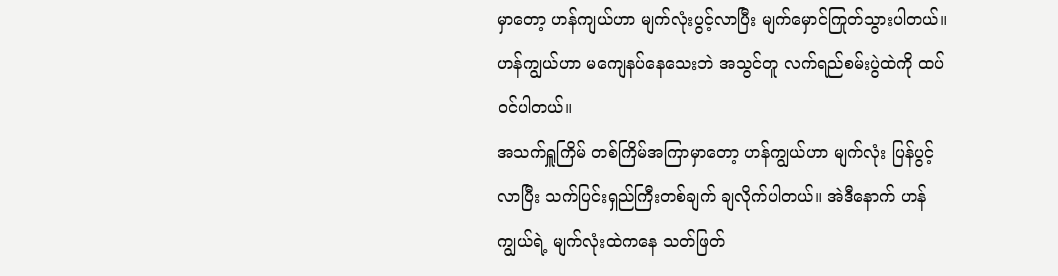မှာတော့ ဟန်ကျယ်ဟာ မျက်လုံးပွင့်လာပြီး မျက်မှောင်ကြုတ်သွားပါတယ်။
ဟန်ကျွယ်ဟာ မကျေနပ်နေသေးဘဲ အသွင်တူ လက်ရည်စမ်းပွဲထဲကို ထပ်ဝင်ပါတယ်။
အသက်ရှူကြိမ် တစ်ကြိမ်အကြာမှာတော့ ဟန်ကျွယ်ဟာ မျက်လုံး ပြန်ပွင့်လာပြီး သက်ပြင်းရှည်ကြီးတစ်ချက် ချလိုက်ပါတယ်။ အဲဒီနောက် ဟန်ကျွယ်ရဲ့ မျက်လုံးထဲကနေ သတ်ဖြတ်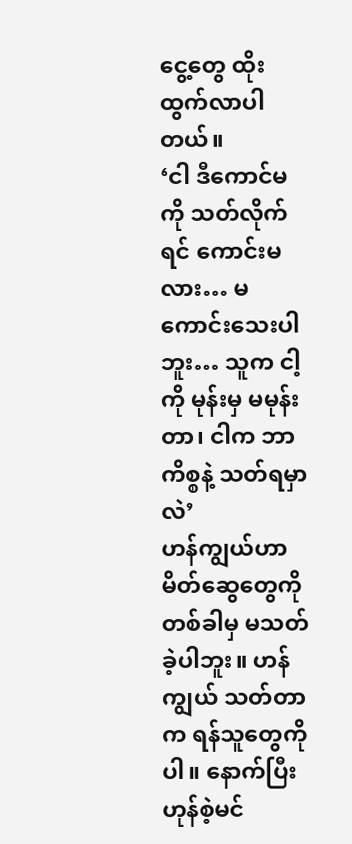ငွေ့တွေ ထိုးထွက်လာပါတယ်။
‘ငါ ဒီကောင်မကို သတ်လိုက်ရင် ကောင်းမလား… မကောင်းသေးပါဘူး… သူက ငါ့ကို မုန်းမှ မမုန်းတာ၊ ငါက ဘာကိစ္စနဲ့ သတ်ရမှာလဲ’
ဟန်ကျွယ်ဟာ မိတ်ဆွေတွေကို တစ်ခါမှ မသတ်ခဲ့ပါဘူး။ ဟန်ကျွယ် သတ်တာက ရန်သူတွေကိုပါ။ နောက်ပြီး ဟုန်စဲ့မင်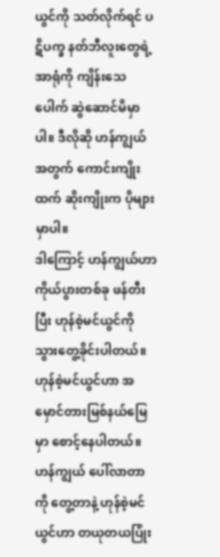ယွင်ကို သတ်လိုက်ရင် ပဋိပက္ခ နတ်ဘီလူးတွေရဲ့ အာရုံကို ကျိန်းသေပေါက် ဆွဲဆောင်မိမှာပါ။ ဒီလိုဆို ဟန်ကျွယ်အတွက် ကောင်းကျိုးထက် ဆိုးကျိုးက ပိုများမှာပါ။
ဒါကြောင့် ဟန်ကျွယ်ဟာ ကိုယ်ပွားတစ်ခု ဖန်တီးပြီး ဟုန်စဲ့မင်ယွင်ကို သွားတွေ့ခိုင်းပါတယ်။
ဟုန်စဲ့မင်ယွင်ဟာ အမှောင်တားမြစ်နယ်မြေမှာ စောင့်နေပါတယ်။ ဟန်ကျွယ် ပေါ်လာတာကို တွေ့တာနဲ့ ဟုန်စဲ့မင်ယွင်ဟာ တယုတယပြုံး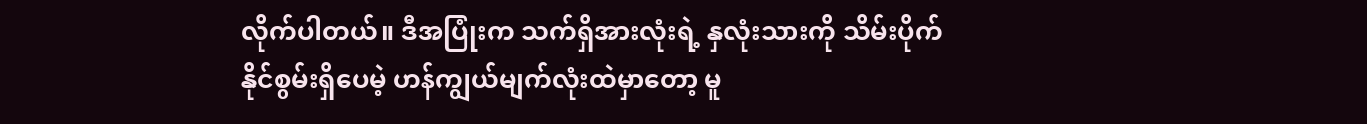လိုက်ပါတယ်။ ဒီအပြုံးက သက်ရှိအားလုံးရဲ့ နှလုံးသားကို သိမ်းပိုက်နိုင်စွမ်းရှိပေမဲ့ ဟန်ကျွယ်မျက်လုံးထဲမှာတော့ မူ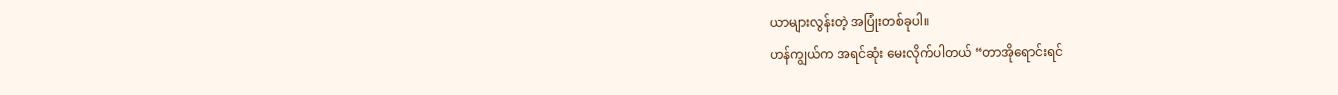ယာများလွန်းတဲ့ အပြုံးတစ်ခုပါ။
ဟန်ကျွယ်က အရင်ဆုံး မေးလိုက်ပါတယ် “တာအိုရောင်းရင်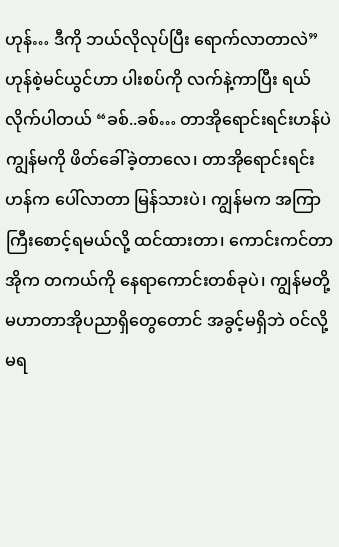ဟုန်… ဒီကို ဘယ်လိုလုပ်ပြီး ရောက်လာတာလဲ”
ဟုန်စဲ့မင်ယွင်ဟာ ပါးစပ်ကို လက်နဲ့ကာပြီး ရယ်လိုက်ပါတယ် “ခစ်..ခစ်… တာအိုရောင်းရင်းဟန်ပဲ ကျွန်မကို ဖိတ်ခေါ်ခဲ့တာလေ၊ တာအိုရောင်းရင်းဟန်က ပေါ်လာတာ မြန်သားပဲ၊ ကျွန်မက အကြာကြီးစောင့်ရမယ်လို့ ထင်ထားတာ၊ ကောင်းကင်တာအိုက တကယ်ကို နေရာကောင်းတစ်ခုပဲ၊ ကျွန်မတို့ မဟာတာအိုပညာရှိတွေတောင် အခွင့်မရှိဘဲ ဝင်လို့မရ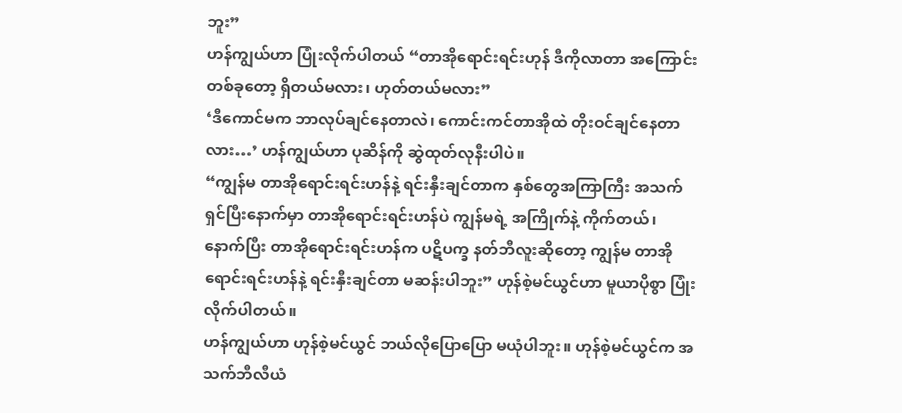ဘူး”
ဟန်ကျွယ်ဟာ ပြုံးလိုက်ပါတယ် “တာအိုရောင်းရင်းဟုန် ဒီကိုလာတာ အကြောင်းတစ်ခုတော့ ရှိတယ်မလား၊ ဟုတ်တယ်မလား”
‘ဒီကောင်မက ဘာလုပ်ချင်နေတာလဲ၊ ကောင်းကင်တာအိုထဲ တိုးဝင်ချင်နေတာလား…’ ဟန်ကျွယ်ဟာ ပုဆိန်ကို ဆွဲထုတ်လုနီးပါပဲ။
“ကျွန်မ တာအိုရောင်းရင်းဟန်နဲ့ ရင်းနှီးချင်တာက နှစ်တွေအကြာကြီး အသက်ရှင်ပြီးနောက်မှာ တာအိုရောင်းရင်းဟန်ပဲ ကျွန်မရဲ့ အကြိုက်နဲ့ ကိုက်တယ်၊ နောက်ပြီး တာအိုရောင်းရင်းဟန်က ပဋိပက္ခ နတ်ဘီလူးဆိုတော့ ကျွန်မ တာအိုရောင်းရင်းဟန်နဲ့ ရင်းနှီးချင်တာ မဆန်းပါဘူး” ဟုန်စဲ့မင်ယွင်ဟာ မူယာပိုစွာ ပြုံးလိုက်ပါတယ်။
ဟန်ကျွယ်ဟာ ဟုန်စဲ့မင်ယွင် ဘယ်လိုပြောပြော မယုံပါဘူး။ ဟုန်စဲ့မင်ယွင်က အသက်ဘီလီယံ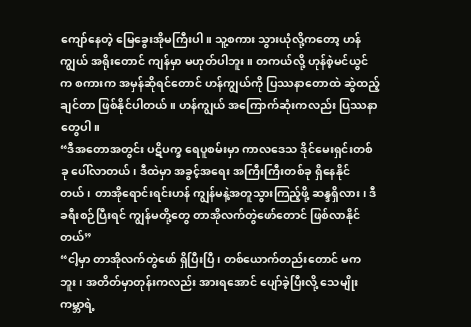ကျော်နေတဲ့ မြေခွေးအိုမကြီးပါ။ သူ့စကား သွားယုံလို့ကတော့ ဟန်ကျွယ် အရိုးတောင် ကျန်မှာ မဟုတ်ပါဘူး။ တကယ်လို့ ဟုန်စဲ့မင်ယွင်က စကားက အမှန်ဆိုရင်တောင် ဟန်ကျွယ်ကို ပြဿနာတောထဲ ဆွဲထည့်ချင်တာ ဖြစ်နိုင်ပါတယ်။ ဟန်ကျွယ် အကြောက်ဆုံးကလည်း ပြဿနာတွေပါ။
“ဒီအတောအတွင်း ပဋိပက္ခ ရေပူစမ်းမှာ ကာလဒေသ ဒိုင်မေးရှင်းတစ်ခု ပေါ်လာတယ်၊ ဒီထဲမှာ အခွင့်အရေး အကြီးကြီးတစ်ခု ရှိနေနိုင်တယ်၊ တာအိုရောင်းရင်းဟန် ကျွန်မနဲ့အတူသွားကြည့်ဖို့ ဆန္ဒရှိလား၊ ဒီခရီးစဉ်ပြီးရင် ကျွန်မတို့တွေ တာအိုလက်တွဲဖော်တောင် ဖြစ်လာနိုင်တယ်”
“ငါ့မှာ တာအိုလက်တွဲဖော် ရှိပြီးပြီ၊ တစ်ယောက်တည်းတောင် မကဘူး၊ အတိတ်မှာတုန်းကလည်း အားရအောင် ပျော်ခဲ့ပြီးလို့ သေမျိုးကမ္ဘာရဲ့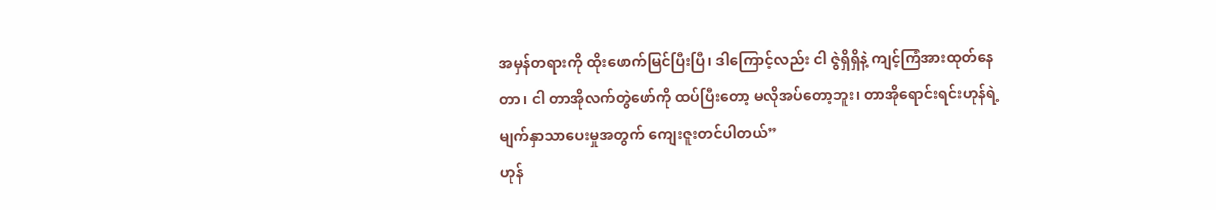အမှန်တရားကို ထိုးဖောက်မြင်ပြီးပြီ၊ ဒါကြောင့်လည်း ငါ ဇွဲရှိရှိနဲ့ ကျင့်ကြံအားထုတ်နေတာ၊ ငါ တာအိုလက်တွဲဖော်ကို ထပ်ပြီးတော့ မလိုအပ်တော့ဘူး၊ တာအိုရောင်းရင်းဟုန်ရဲ့ မျက်နှာသာပေးမှုအတွက် ကျေးဇူးတင်ပါတယ်”
ဟုန်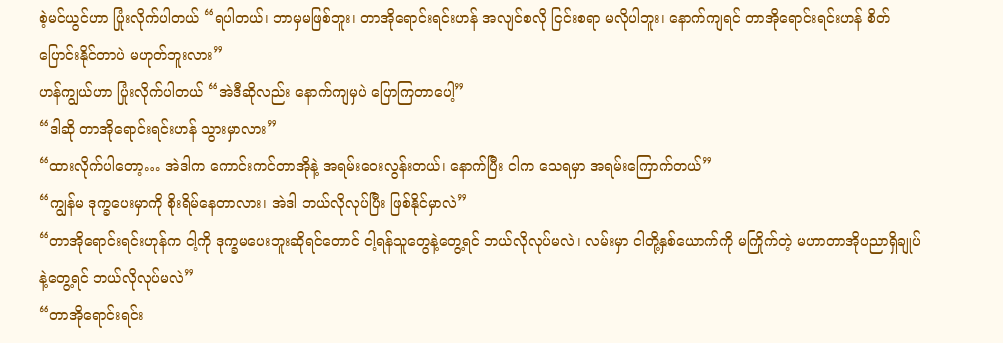စဲ့မင်ယွင်ဟာ ပြုံးလိုက်ပါတယ် “ရပါတယ်၊ ဘာမှမဖြစ်ဘူး၊ တာအိုရောင်းရင်းဟန် အလျင်စလို ငြင်းစရာ မလိုပါဘူး၊ နောက်ကျရင် တာအိုရောင်းရင်းဟန် စိတ်ပြောင်းနိုင်တာပဲ မဟုတ်ဘူးလား”
ဟန်ကျွယ်ဟာ ပြုံးလိုက်ပါတယ် “အဲဒီဆိုလည်း နောက်ကျမှပဲ ပြောကြတာပေါ့”
“ဒါဆို တာအိုရောင်းရင်းဟန် သွားမှာလား”
“ထားလိုက်ပါတော့… အဲဒါက ကောင်းကင်တာအိုနဲ့ အရမ်းဝေးလွန်းတယ်၊ နောက်ပြီး ငါက သေရမှာ အရမ်းကြောက်တယ်”
“ကျွန်မ ဒုက္ခပေးမှာကို စိုးရိမ်နေတာလား၊ အဲဒါ ဘယ်လိုလုပ်ပြီး ဖြစ်နိုင်မှာလဲ”
“တာအိုရောင်းရင်းဟုန်က ငါ့ကို ဒုက္ခမပေးဘူးဆိုရင်တောင် ငါ့ရန်သူတွေနဲ့တွေ့ရင် ဘယ်လိုလုပ်မလဲ၊ လမ်းမှာ ငါတို့နှစ်ယောက်ကို မကြိုက်တဲ့ မဟာတာအိုပညာရှိချုပ်နဲ့တွေ့ရင် ဘယ်လိုလုပ်မလဲ”
“တာအိုရောင်းရင်း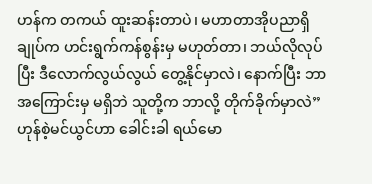ဟန်က တကယ် ထူးဆန်းတာပဲ၊ မဟာတာအိုပညာရှိချုပ်က ဟင်းရွက်ကန်စွန်းမှ မဟုတ်တာ၊ ဘယ်လိုလုပ်ပြီး ဒီလောက်လွယ်လွယ် တွေ့နိုင်မှာလဲ၊ နောက်ပြီး ဘာအကြောင်းမှ မရှိဘဲ သူတို့က ဘာလို့ တိုက်ခိုက်မှာလဲ”
ဟုန်စဲ့မင်ယွင်ဟာ ခေါင်းခါ ရယ်မော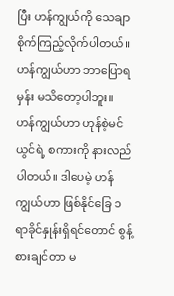ပြီး ဟန်ကျွယ်ကို သေချာ စိုက်ကြည့်လိုက်ပါတယ်။
ဟန်ကျွယ်ဟာ ဘာပြောရမှန်း မသိတော့ပါဘူး။ ဟန်ကျွယ်ဟာ ဟုန်စဲ့မင်ယွင်ရဲ့ စကားကို နားလည်ပါတယ်။ ဒါပေမဲ့ ဟန်ကျွယ်ဟာ ဖြစ်နိုင်ခြေ ၁ ရာခိုင်နှုန်းရှိရင်တောင် စွန့်စားချင်တာ မ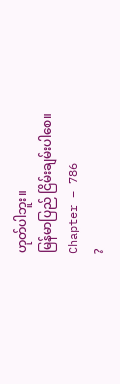ဟုတ်ပါဘူး။
မြန်မာပြည် ငြိမ်းချမ်းပါစေ။
Chapter – 786
?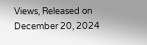Views, Released on December 20, 2024